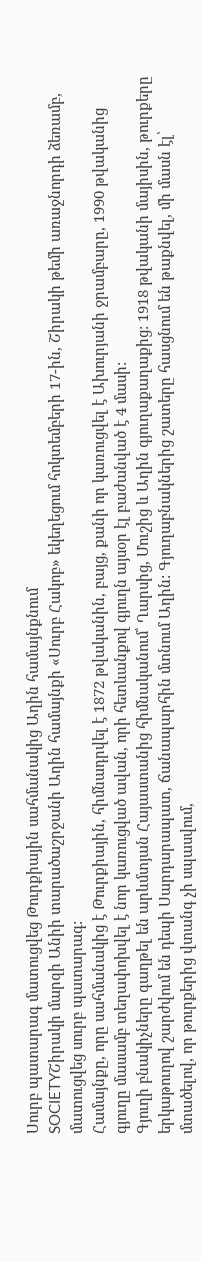Սուրբ պատարագ մատուցվեց Թուրքիային սահմանակից Աղին համայնքնում
SOCIETYՇիրակի մարզի Անիի տարածաշրջանի Աղին համայնքի «Սուրբ Հակոբ» եկեղեցում հոկտեմբերի 17-ին, Շիրակի թեմի առաջնորդի ձեռամբ, մատուցվեց սուրբ պատարագ:
Համայնքը, որը սահմանակից է Թուրքիային, հիմնադրվել է 1872 թվականին, բայց, քանի որ կառուցվել է Ախուրյանի ջրամբարը, 1990 թվականից գյուղը մասամբ տեղափոխվել է նոր կառուցված ավան, որի հետևանքով գյուղն այսօր էլ բաժանված է 4 մասի:
Գյուղի բնակիչները գաղթել են արևմտյան Հայաստանից հիմնականում՝ Ղարսից, Մուշից և Աղին գյուղաքաղաքից: 1918 թվականի մայիսին, թուրքերը երկաթուղով շարժվում են դեպի Սարդարապատ, ճանապարհին մտնում Աղին: Գյուղաբնակներից շատերը հասցնում են թաքնվել, մի մասն էլ՝ մտածելով, որ թուրքերից վտանգ չի սպասվում,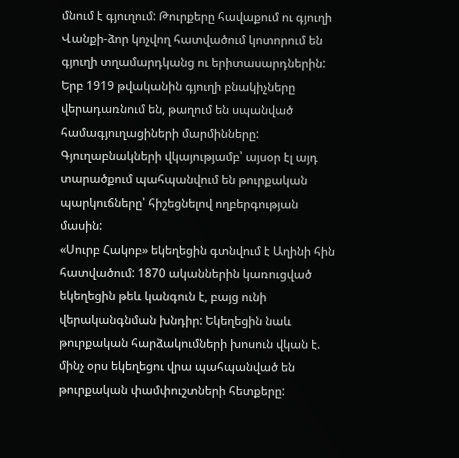մնում է գյուղում: Թուրքերը հավաքում ու գյուղի Վանքի-ձոր կոչվող հատվածում կոտորում են գյուղի տղամարդկանց ու երիտասարդներին:
Երբ 1919 թվականին գյուղի բնակիչները վերադառնում են, թաղում են սպանված համագյուղացիների մարմինները: Գյուղաբնակների վկայությամբ՝ այսօր էլ այդ տարածքում պահպանվում են թուրքական պարկուճները՝ հիշեցնելով ողբերգության մասին:
«Սուրբ Հակոբ» եկեղեցին գտնվում է Աղինի հին հատվածում: 1870 ականներին կառուցված եկեղեցին թեև կանգուն է, բայց ունի վերականգնման խնդիր: Եկեղեցին նաև թուրքական հարձակումների խոսուն վկան է. մինչ օրս եկեղեցու վրա պահպանված են թուրքական փամփուշտների հետքերը: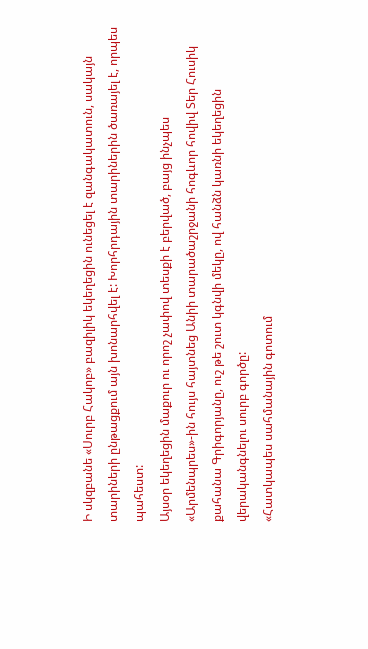Ի սկզբանե «Սուրբ Հակոբ» բազիլիկ եկեղեցին ունեցել է զանգակատուն, սակայն տարիների ընթացքում այն խոնարհվել է: Խորհրդային տարիներին ծառայել է, որպես պահեստ:
Այսօր եկեղեցին մաքուր ու որոշ չափով տեսքի է բերված, բայց ինչպես «Արմենպրես»-ին հույս հայտնեց Անիի տարածաշրջանի հոգևոր հովիվ Տեր Հուսիկ քահանա Գրիգորյանը, ուշ թե շուտ կգնվի մեկը, ով հանձն կառնի եկեղեցին վերականգնելու սուրբ գործը:
«Հատկապես սահմանային գոտում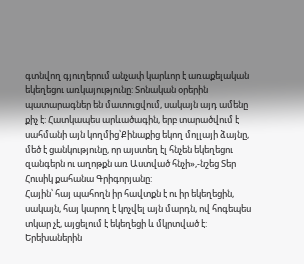գտնվող գյուղերում անչափ կարևոր է առաքելական եկեղեցու առկայությունը: Տոնական օրերին պատարագներ են մատուցվում, սակայն այդ ամենը քիչ է: Հատկապես արևածագին, երբ տարածվում է սահմանի այն կողմից՝Քինաքից եկող մոլլայի ձայնը, մեծ է ցանկությունը, որ այստեղ էլ հնչեն եկեղեցու զանգերն ու աղոթքն առ Աստված հնչի»,-նշեց Տեր Հուսիկ քահանա Գրիգորյանը:
Հային՝ հայ պահողն իր հավտքն է ու իր եկեղեցին, սակայն, հայ կարող է կոչվել այն մարդն, ով հոգեպես տկար չէ, այցելում է եկեղեցի և մկրտված է: Երեխաներին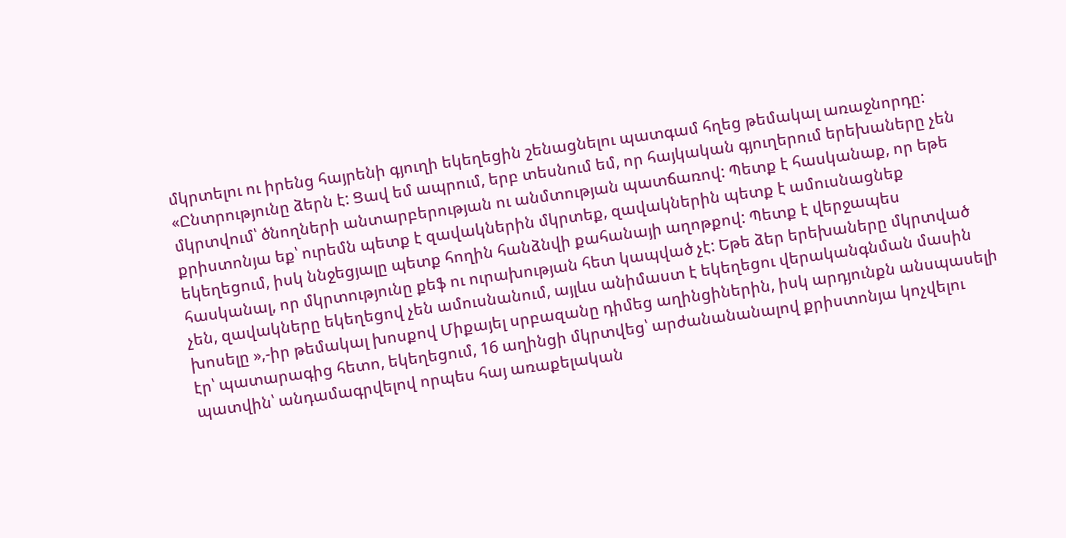մկրտելու ու իրենց հայրենի գյուղի եկեղեցին շենացնելու պատգամ հղեց թեմակալ առաջնորդը:
«Ընտրությունը ձերն է: Ցավ եմ ապրում, երբ տեսնում եմ, որ հայկական գյուղերում երեխաները չեն մկրտվում՝ ծնողների անտարբերության ու անմտության պատճառով: Պետք է հասկանաք, որ եթե քրիստոնյա եք՝ ուրեմն պետք է զավակներին մկրտեք, զավակներին պետք է ամուսնացնեք եկեղեցում, իսկ ննջեցյալը պետք հողին հանձնվի քահանայի աղոթքով: Պետք է վերջապես հասկանալ, որ մկրտությունը քեֆ ու ուրախության հետ կապված չէ: Եթե ձեր երեխաները մկրտված չեն, զավակները եկեղեցով չեն ամուսնանում, այլևս անիմաստ է եկեղեցու վերականգնման մասին խոսելը »,-իր թեմակալ խոսքով Միքայել սրբազանը դիմեց աղինցիներին, իսկ արդյունքն անսպասելի էր՝ պատարագից հետո, եկեղեցում, 16 աղինցի մկրտվեց՝ արժանանանալով քրիստոնյա կոչվելու պատվին՝ անդամագրվելով որպես հայ առաքելական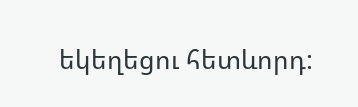եկեղեցու հետևորդ: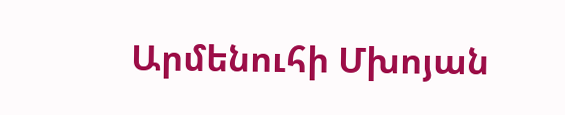Արմենուհի Մխոյան